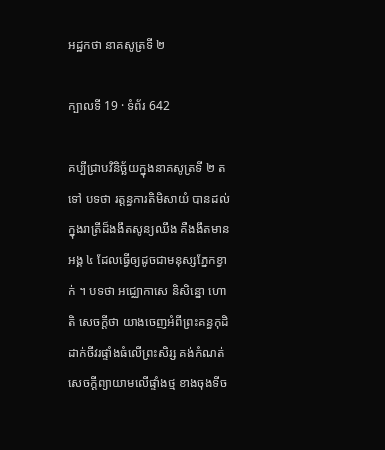អដ្ឋកថា នាគសូត្រទី ២

ក្បាលទី 19 · ទំព័រ 642

គប្បីជ្រាបវិនិច្ឆ័យក្នុងនាគសូត្រទី ២ តទៅ បទថា រត្តន្ធការតិមិសាយំ បានដល់ ក្នុងរាត្រីដ៏ងងឹតសូន្យឈឹង គឺងងឹតមានអង្គ ៤ ដែលធ្វើឲ្យដូចជាមនុស្សភ្នែកខ្វាក់ ។ បទថា អជ្ឈោកាសេ និសិន្នោ ហោតិ សេចក្តីថា យាងចេញអំពីព្រះគន្ធកុដិ ដាក់ចីវរផ្ទាំងធំលើព្រះសិរ្ស គង់កំណត់សេចក្តីព្យាយាមលើផ្ទាំងថ្ម ខាងចុងទីច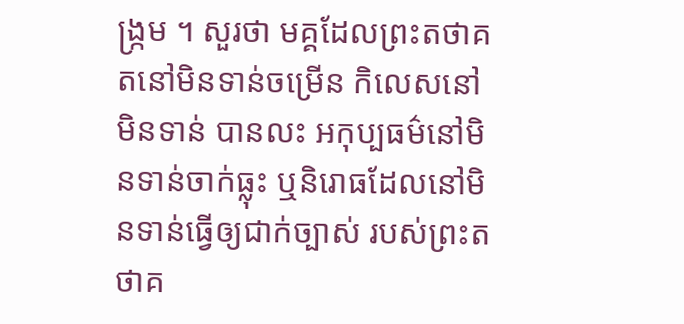ង្រ្កម ។ សួរថា មគ្គដែលព្រះតថាគតនៅមិនទាន់ចម្រើន កិលេសនៅមិនទាន់ បានលះ អកុប្បធម៌នៅមិនទាន់ចាក់ធ្លុះ ឬនិរោធដែលនៅមិនទាន់ធ្វើឲ្យជាក់ច្បាស់ របស់ព្រះតថាគ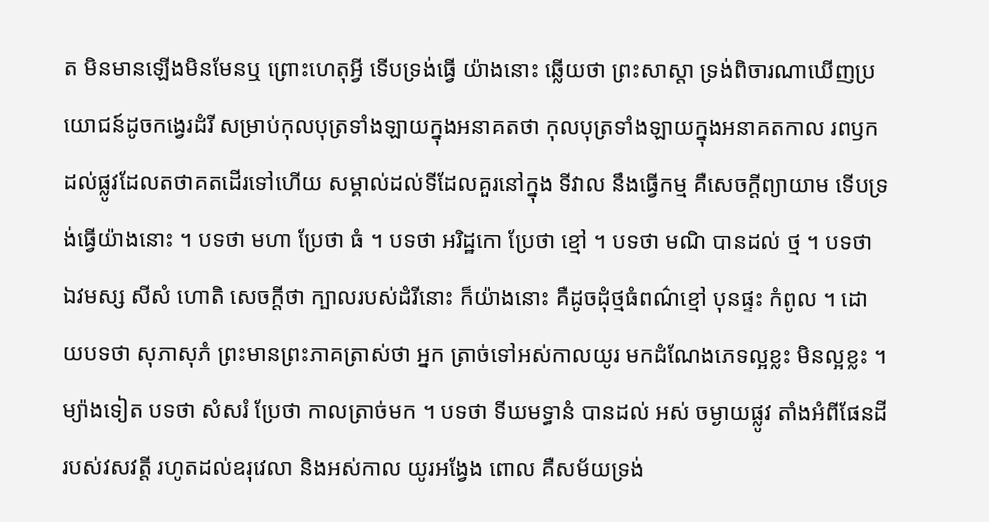ត មិនមានឡើងមិនមែនឬ ព្រោះហេតុអ្វី ទើបទ្រង់ធ្វើ យ៉ាងនោះ ឆ្លើយថា ព្រះសាស្តា ទ្រង់ពិចារណាឃើញប្រយោជន៍ដូចកង្វេរដំរី សម្រាប់កុលបុត្រទាំងឡាយក្នុងអនាគតថា កុលបុត្រទាំងឡាយក្នុងអនាគតកាល រពឫកដល់ផ្លូវដែលតថាគតដើរទៅហើយ សម្គាល់ដល់ទីដែលគួរនៅក្នុង ទីវាល នឹងធ្វើកម្ម គឺសេចក្តីព្យាយាម ទើបទ្រង់ធ្វើយ៉ាងនោះ ។ បទថា មហា ប្រែថា ធំ ។ បទថា អរិដ្ឋកោ ប្រែថា ខ្មៅ ។ បទថា មណិ បានដល់ ថ្ម ។ បទថា ឯវមស្ស សីសំ ហោតិ សេចក្តីថា ក្បាលរបស់ដំរីនោះ ក៏យ៉ាងនោះ គឺដូចដុំថ្មធំពណ៌ខ្មៅ បុនផ្ទះ កំពូល ។ ដោយបទថា សុភាសុភំ ព្រះមានព្រះភាគត្រាស់ថា អ្នក ត្រាច់ទៅអស់កាលយូរ មកដំណែងភេទល្អខ្លះ មិនល្អខ្លះ ។ ម្យ៉ាងទៀត បទថា សំសរំ ប្រែថា កាលត្រាច់មក ។ បទថា ទីឃមទ្ធានំ បានដល់ អស់ ចម្ងាយផ្លូវ តាំងអំពីផែនដីរបស់វសវត្តី រហូតដល់ឧរុវេលា និងអស់កាល យូរអង្វែង ពោល គឺសម័យទ្រង់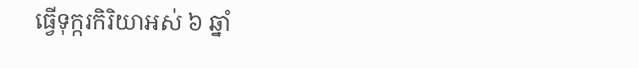ធ្វើទុក្ករកិរិយាអស់ ៦ ឆ្នាំ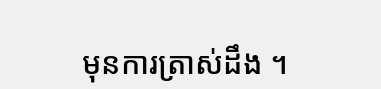មុនការត្រាស់ដឹង ។